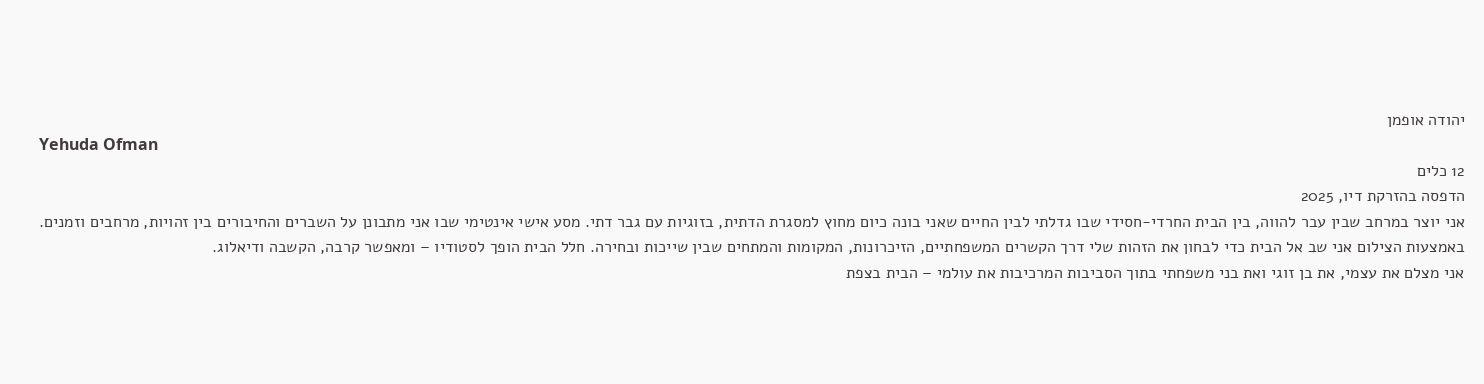יהודה אופמן
Yehuda Ofman
12 כלים
הדפסה בהזרקת דיו, 2025
אני יוצר במרחב שבין עבר להווה, בין הבית החרדי-חסידי שבו גדלתי לבין החיים שאני בונה כיום מחוץ למסגרת הדתית, בזוגיות עם גבר דתי. מסע אישי אינטימי שבו אני מתבונן על השברים והחיבורים בין זהויות, מרחבים וזמנים.
באמצעות הצילום אני שב אל הבית כדי לבחון את הזהות שלי דרך הקשרים המשפחתיים, הזיכרונות, המקומות והמתחים שבין שייכות ובחירה. חלל הבית הופך לסטודיו – ומאפשר קרבה, הקשבה ודיאלוג.
אני מצלם את עצמי, את בן זוגי ואת בני משפחתי בתוך הסביבות המרכיבות את עולמי – הבית בצפת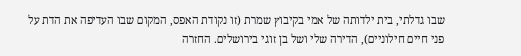שבו גדלתי, בית ילדותה של אמי בקיבוץ שמרת (זו נקודת האפס, המקום שבו העדיפה את הדת על פני חיים חילוניים), הדירה שלי ושל בן זוגי בירושלים. החזרה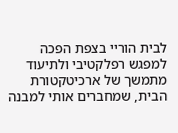לבית הוריי בצפת הפכה למפגש רפלקטיבי ולתיעוד מתמשך של ארכיטקטורת הבית, שמחברים אותי למבנה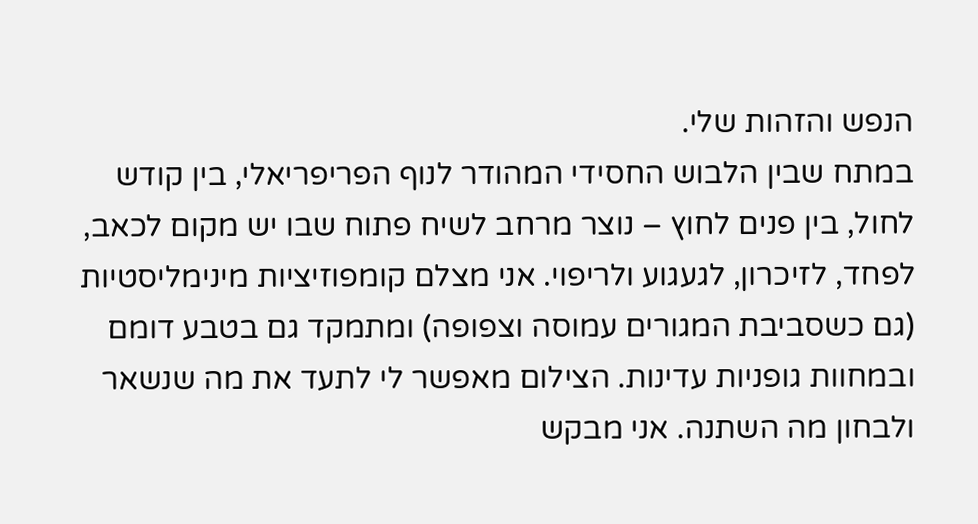הנפש והזהות שלי.
במתח שבין הלבוש החסידי המהודר לנוף הפריפריאלי, בין קודש לחול, בין פנים לחוץ – נוצר מרחב לשיח פתוח שבו יש מקום לכאב, לפחד, לזיכרון, לגעגוע ולריפוי. אני מצלם קומפוזיציות מינימליסטיות (גם כשסביבת המגורים עמוסה וצפופה) ומתמקד גם בטבע דומם ובמחוות גופניות עדינות. הצילום מאפשר לי לתעד את מה שנשאר ולבחון מה השתנה. אני מבקש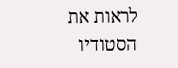לראות את הסטודיו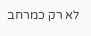לא רק כמרחב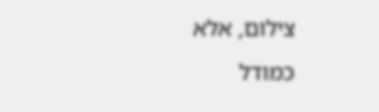צילום, אלא כמודל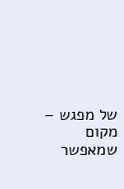של מפגש – מקום שמאפשר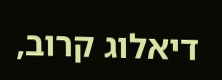דיאלוג קרוב,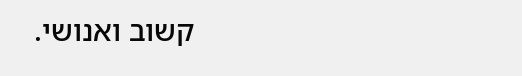קשוב ואנושי.